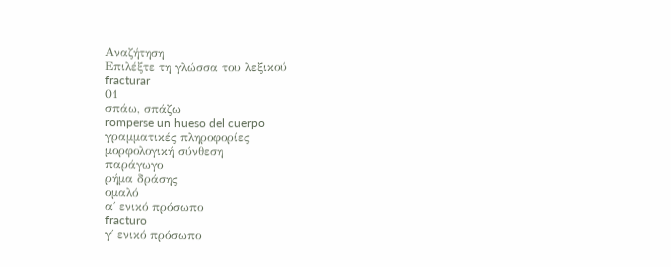Αναζήτηση
Επιλέξτε τη γλώσσα του λεξικού
fracturar
01
σπάω, σπάζω
romperse un hueso del cuerpo
γραμματικές πληροφορίες
μορφολογική σύνθεση
παράγωγο
ρήμα δράσης
ομαλό
α΄ ενικό πρόσωπο
fracturo
γ΄ ενικό πρόσωπο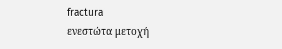fractura
ενεστώτα μετοχή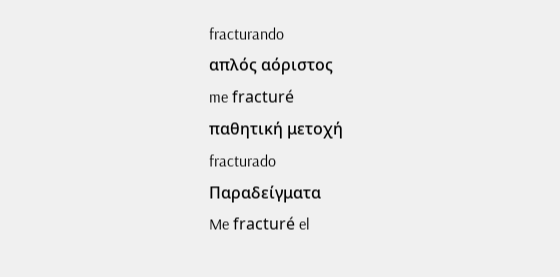fracturando
απλός αόριστος
me fracturé
παθητική μετοχή
fracturado
Παραδείγματα
Me fracturé el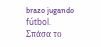brazo jugando fútbol.
Σπάσα το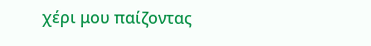χέρι μου παίζοντας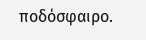ποδόσφαιρο.